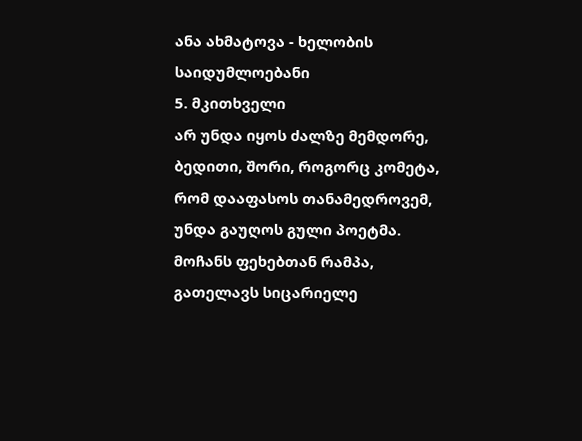ანა ახმატოვა - ხელობის საიდუმლოებანი
5. მკითხველი
არ უნდა იყოს ძალზე მემდორე, ბედითი, შორი, როგორც კომეტა, რომ დააფასოს თანამედროვემ, უნდა გაუღოს გული პოეტმა.
მოჩანს ფეხებთან რამპა, გათელავს სიცარიელე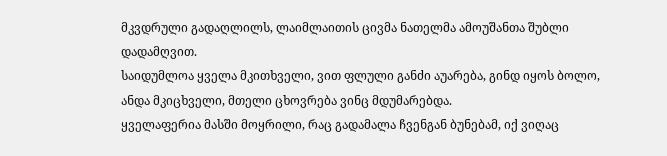მკვდრული გადაღლილს, ლაიმლაითის ცივმა ნათელმა ამოუშანთა შუბლი დადამღვით.
საიდუმლოა ყველა მკითხველი, ვით ფლული განძი აუარება, გინდ იყოს ბოლო, ანდა მკიცხველი, მთელი ცხოვრება ვინც მდუმარებდა.
ყველაფერია მასში მოყრილი, რაც გადამალა ჩვენგან ბუნებამ, იქ ვიღაც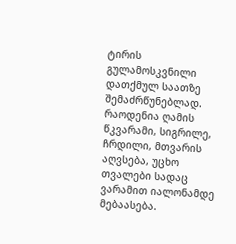ტირის გულამოსკვნილი დათქმულ საათზე შემაძრწუნებლად.
რაოდენია ღამის წკვარამი, სიგრილე, ჩრდილი, მთვარის აღვსება, უცხო თვალები სადაც ვარამით იალონამდე მებაასება.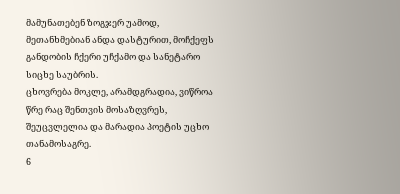მამუნათებენ ზოგჯერ უამოდ, მეთანხმებიან ანდა დასტურით, მოჩქეფს განდობის ჩქერი უჩქამო და სანეტარო სიცხე საუბრის.
ცხოვრება მოკლე, არამდგრადია, ვიწროა წრე რაც შენთვის მოსაზღვრეს, შეუცვლელია და მარადია პოეტის უცხო თანამოსაგრე.
6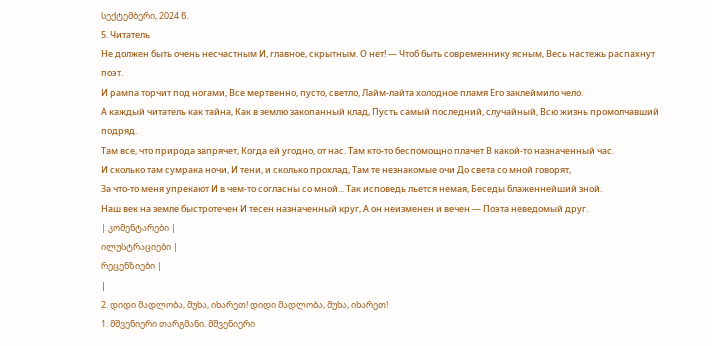სექტემბერი, 2024 წ.
5. Читатель
Не должен быть очень несчастным И, главное, скрытным. О нет! — Чтоб быть современнику ясным, Весь настежь распахнут поэт.
И рампа торчит под ногами, Все мертвенно, пусто, светло, Лайм-лайта холодное пламя Его заклеймило чело.
А каждый читатель как тайна, Как в землю закопанный клад, Пусть самый последний, случайный, Всю жизнь промолчавший подряд.
Там все, что природа запрячет, Когда ей угодно, от нас. Там кто-то беспомощно плачет В какой-то назначенный час.
И сколько там сумрака ночи, И тени, и сколько прохлад, Там те незнакомые очи До света со мной говорят,
За что-то меня упрекают И в чем-то согласны со мной... Так исповедь льется немая, Беседы блаженнейший зной.
Наш век на земле быстротечен И тесен назначенный круг, А он неизменен и вечен — Поэта неведомый друг.
| კომენტარები |
ილუსტრაციები |
რეცენზიები |
|
2. დიდი მადლობა, მუხა, იხარეთ! დიდი მადლობა, მუხა, იხარეთ!
1. მშვენიერი თარგმანი. მშვენიერი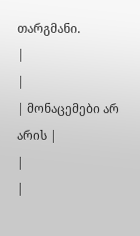თარგმანი.
|
|
| მონაცემები არ არის |
|
|